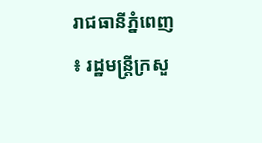រាជធានីភ្នំពេញ ៖ រដ្ឋមន្ត្រីក្រសួ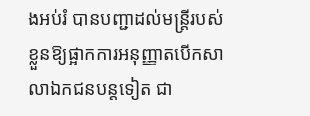ងអប់រំ បានបញ្ជាដល់មន្ត្រីរបស់ខ្លួនឱ្យផ្អាកការអនុញ្ញាតបើកសាលាឯកជនបន្តទៀត ជា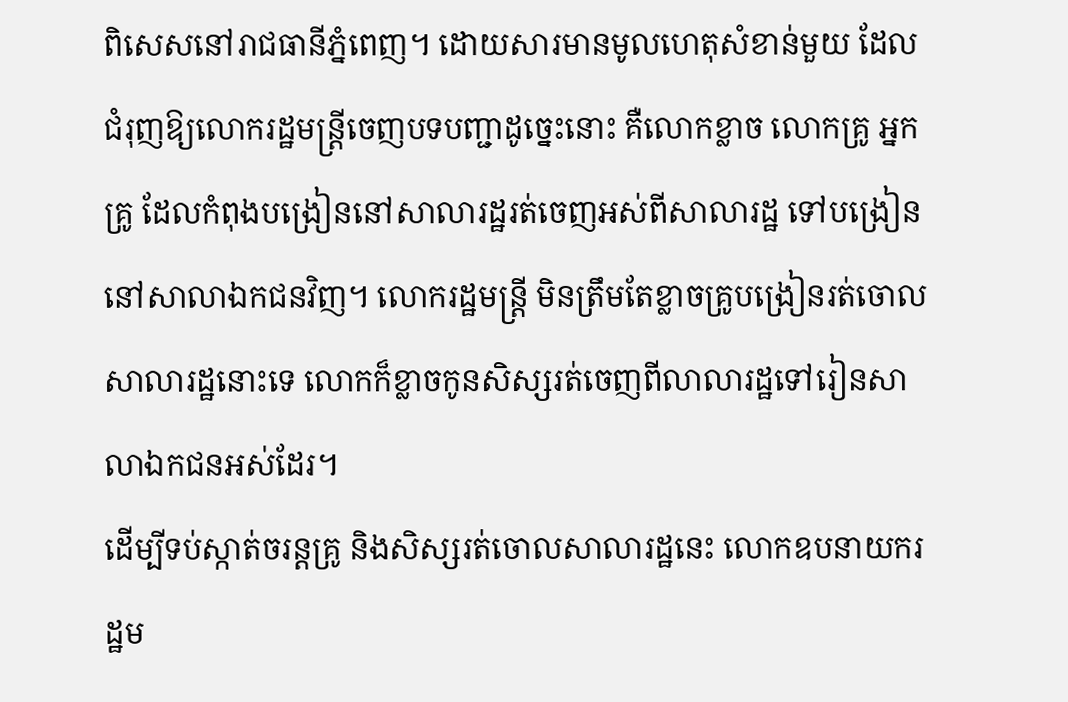ពិសេសនៅរាជធានីភ្នំពេញ។ ដោយសារមានមូលហេតុសំខាន់មួយ ដែលជំរុញឱ្យលោករដ្ឋមន្ត្រីចេញបទបញ្ជាដូច្នេះនោះ គឺលោកខ្លាច លោកគ្រូ អ្នកគ្រូ ដែលកំពុងបង្រៀននៅសាលារដ្ឋរត់ចេញអស់ពីសាលារដ្ឋ ទៅបង្រៀននៅសាលាឯកជនវិញ។ លោករដ្ឋមន្ត្រី មិនត្រឹមតែខ្លាចគ្រូបង្រៀនរត់ចោលសាលារដ្ឋនោះទេ លោកក៏ខ្លាចកូនសិស្សរត់ចេញពីលាលារដ្ឋទៅរៀនសាលាឯកជនអស់ដែរ។
ដើម្បីទប់ស្កាត់ចរន្តគ្រូ និងសិស្សរត់ចោលសាលារដ្ឋនេះ លោកឧបនាយករដ្ឋម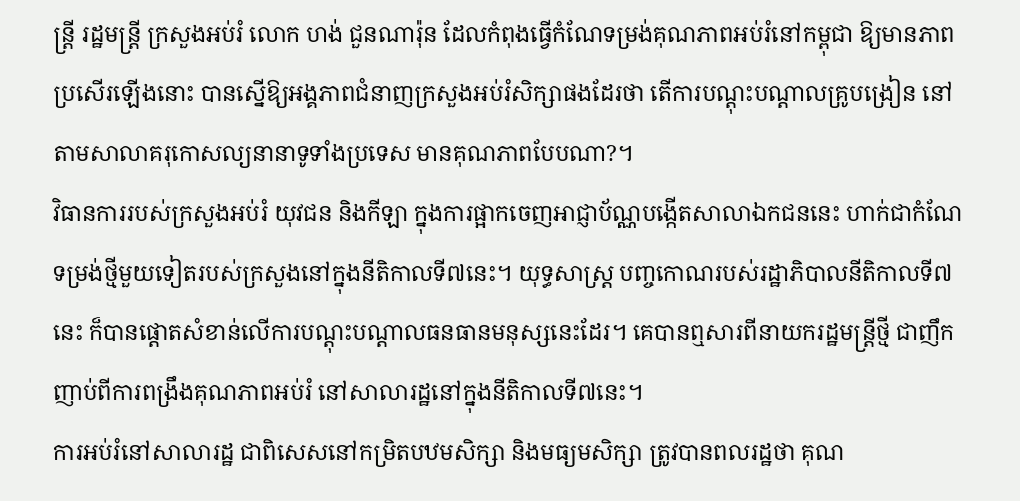ន្ត្រី រដ្ឋមន្ត្រី ក្រសួងអប់រំ លោក ហង់ ជួនណារ៉ុន ដែលកំពុងធ្វើកំណែទម្រង់គុណភាពអប់រំនៅកម្ពុជា ឱ្យមានភាពប្រសើរឡើងនោះ បានស្នើឱ្យអង្គភាពជំនាញក្រសួងអប់រំសិក្សាផងដែរថា តើការបណ្តុះបណ្តាលគ្រូបង្រៀន នៅតាមសាលាគរុកោសល្យនានាទូទាំងប្រទេស មានគុណភាពបែបណា?។
វិធានការរបស់ក្រសួងអប់រំ យុវជន និងកីឡា ក្នុងការផ្អាកចេញអាជ្ញាប័ណ្ណបង្កើតសាលាឯកជននេះ ហាក់ជាកំណែទម្រង់ថ្មីមួយទៀតរបស់ក្រសួងនៅក្នុងនីតិកាលទី៧នេះ។ យុទ្ធសាស្ត្រ បញ្ចកោណរបស់រដ្ឋាភិបាលនីតិកាលទី៧នេះ ក៏បានផ្តោតសំខាន់លើការបណ្តុះបណ្តាលធនធានមនុស្សនេះដែរ។ គេបានឮសារពីនាយករដ្ឋមន្ត្រីថ្មី ជាញឹកញាប់ពីការពង្រឹងគុណភាពអប់រំ នៅសាលារដ្ឋនៅក្នុងនីតិកាលទី៧នេះ។
ការអប់រំនៅសាលារដ្ឋ ជាពិសេសនៅកម្រិតបឋមសិក្សា និងមធ្យមសិក្សា ត្រូវបានពលរដ្ឋថា គុណ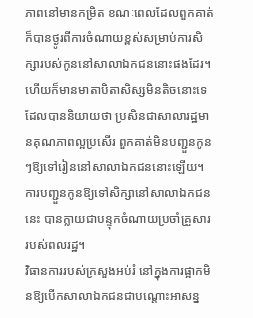ភាពនៅមានកម្រិត ខណៈពេលដែលពួកគាត់ក៏បានថ្ងូរពីការចំណាយខ្ពស់សម្រាប់ការសិក្សារបស់កូននៅសាលាឯកជននោះផងដែរ។ ហើយក៏មានមាតាបិតាសិស្សមិនតិចនោះទេ ដែលបាននិយាយថា ប្រសិនជាសាលារដ្ឋមានគុណភាពល្អប្រសើរ ពួកគាត់មិនបញ្ជួនកូនៗឱ្យទៅរៀននៅសាលាឯកជននោះឡើយ។ ការបញ្ជួនកូនឱ្យទៅសិក្សានៅសាលាឯកជននេះ បានក្លាយជាបន្ទុកចំណាយប្រចាំគ្រួសាររបស់ពលរដ្ឋ។
វិធានការរបស់ក្រសួងអប់រំ នៅក្នុងការផ្អាកមិនឱ្យបើកសាលាឯកជនជាបណ្តោះអាសន្ន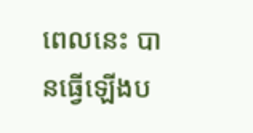ពេលនេះ បានធ្វើឡើងប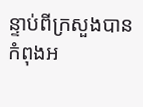ន្ទាប់ពីក្រសួងបានកំពុងអ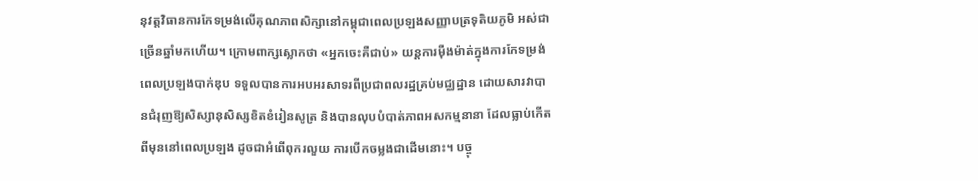នុវត្តវិធានការកែទម្រង់លើគុណភាពសិក្សានៅកម្ពុជាពេលប្រឡងសញ្ញាបត្រទុតិយភូមិ អស់ជាច្រើនឆ្នាំមកហើយ។ ក្រោមពាក្សស្លោកថា «អ្នកចេះគឺជាប់» យន្តការម៉ឺងម៉ាត់ក្នុងការកែទម្រង់ពេលប្រឡងបាក់ឌុប ទទួលបានការអបអរសាទរពីប្រជាពលរដ្ឋគ្រប់មជ្ឈដ្ឋាន ដោយសារវាបានជំរុញឱ្យសិស្សានុសិស្សខិតខំរៀនសូត្រ និងបានលុបបំបាត់ភាពអសកម្មនានា ដែលធ្លាប់កើតពីមុននៅពេលប្រឡង ដូចជាអំពើពុករលួយ ការបើកចម្លងជាដើមនោះ។ បច្ចុ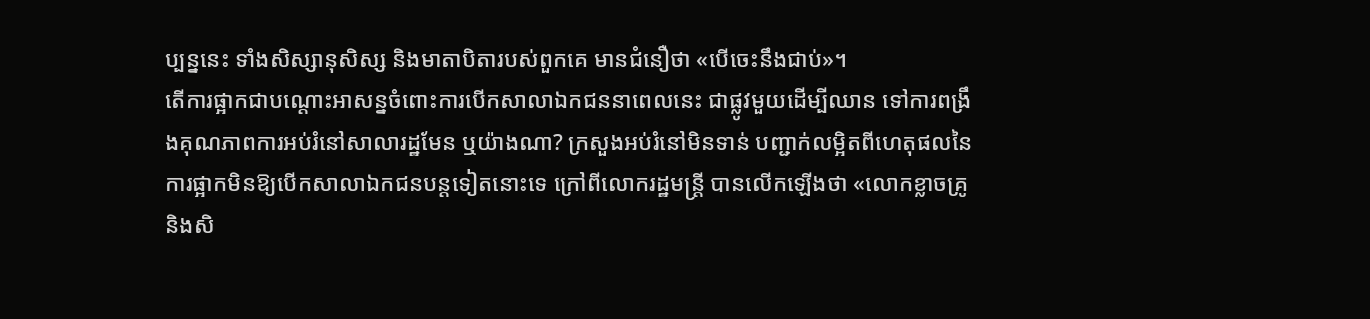ប្បន្ននេះ ទាំងសិស្សានុសិស្ស និងមាតាបិតារបស់ពួកគេ មានជំនឿថា «បើចេះនឹងជាប់»។
តើការផ្អាកជាបណ្តោះអាសន្នចំពោះការបើកសាលាឯកជននាពេលនេះ ជាផ្លូវមួយដើម្បីឈាន ទៅការពង្រឹងគុណភាពការអប់រំនៅសាលារដ្ឋមែន ឬយ៉ាងណា? ក្រសួងអប់រំនៅមិនទាន់ បញ្ជាក់លម្អិតពីហេតុផលនៃការផ្អាកមិនឱ្យបើកសាលាឯកជនបន្តទៀតនោះទេ ក្រៅពីលោករដ្ឋមន្ត្រី បានលើកឡើងថា «លោកខ្លាចគ្រូ និងសិ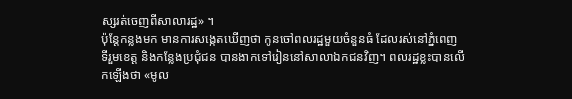ស្សរត់ចេញពីសាលារដ្ឋ» ។
ប៉ុន្តែកន្លងមក មានការសង្កេតឃើញថា កូនចៅពលរដ្ឋមួយចំនួនធំ ដែលរស់នៅភ្នំពេញ ទីរួមខេត្ត និងកន្លែងប្រជុំជន បានងាកទៅរៀននៅសាលាឯកជនវិញ។ ពលរដ្ឋខ្លះបានលើកឡើងថា «មូល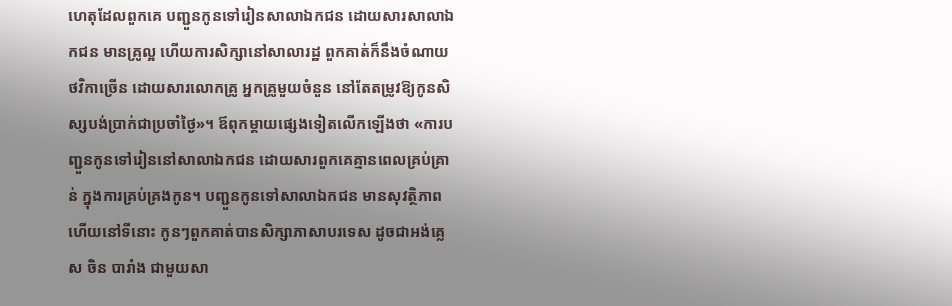ហេតុដែលពួកគេ បញ្ជួនកូនទៅរៀនសាលាឯកជន ដោយសារសាលាឯកជន មានគ្រូល្អ ហើយការសិក្សានៅសាលារដ្ឋ ពួកគាត់ក៏នឹងចំណាយថវិកាច្រើន ដោយសារលោកគ្រូ អ្នកគ្រូមួយចំនួន នៅតែតម្រូវឱ្យកូនសិស្សបង់ប្រាក់ជាប្រចាំថ្ងៃ»។ ឪពុកម្តាយផ្សេងទៀតលើកឡើងថា «ការបញ្ជួនកូនទៅរៀននៅសាលាឯកជន ដោយសារពួកគេគ្មានពេលគ្រប់គ្រាន់ ក្នុងការគ្រប់គ្រងកូន។ បញ្ជួនកូនទៅសាលាឯកជន មានសុវត្ថិភាព ហើយនៅទីនោះ កូនៗពួកគាត់បានសិក្សាភាសាបរទេស ដូចជាអង់គ្លេស ចិន បារាំង ជាមួយសា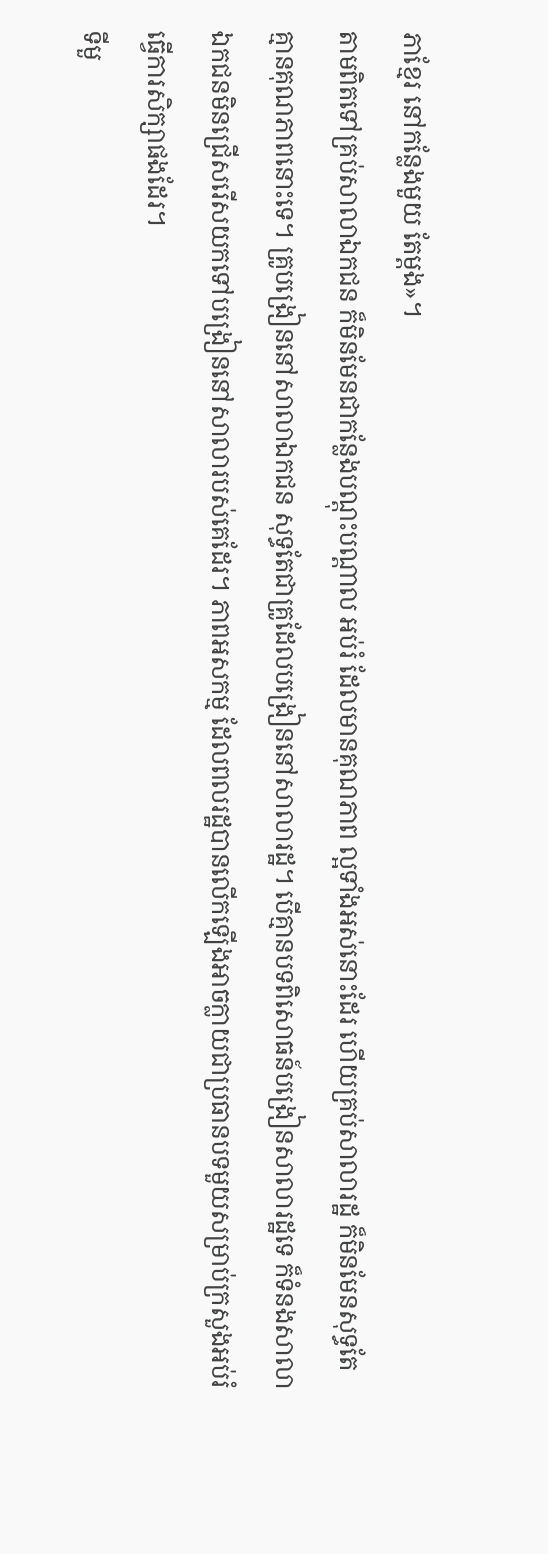ភាខ្មែរ នៅកន្លែងមួយ តែម្តង»។
តាមពិតទៅគ្រប់សាលាឯកជន ក៏មិនមែនជាកន្លែងបណ្តុះបណ្តាល អប់រំ ដែលមានគុណភាព ល្អទាំងអស់នោះដែរ ហើយគ្រប់សាលារដ្ឋ ក៏មិនមែនសុទ្ធតែគ្មានគុណភាពនោះទេ។ គ្រូបង្រៀននៅសាលាឯកជន សុទ្ធតែជាគ្រូដែលបង្រៀននៅសាលារដ្ឋ។ បើគ្មានបទពិសោធន៍បង្រៀនសាលារដ្ឋទេ ក៏ទំនងសាលាឯកជនមិនជ្រើសរើសយកទៅបង្រៀននៅសាលារបស់គេដែរ។ ភាពអសកម្ម ដែលពលរដ្ឋបានលើកឡើងអាចក្លាយជាប្រធានបទមួយសម្រាប់ក្រសួងអប់រំធ្វើការសិក្សាផងដែរ។
ទីមួ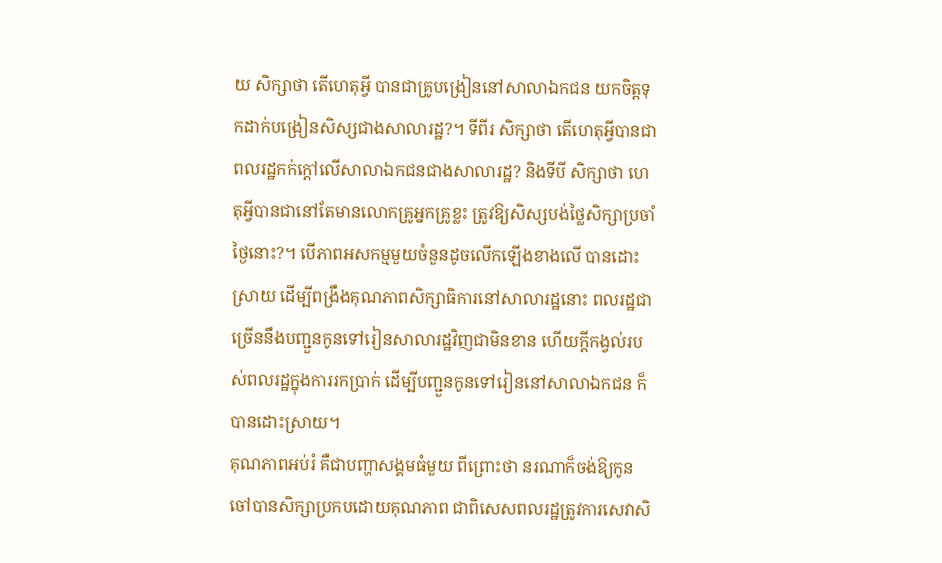យ សិក្សាថា តើហេតុអ្វី បានជាគ្រូបង្រៀននៅសាលាឯកជន យកចិត្តទុកដាក់បង្រៀនសិស្សជាងសាលារដ្ឋ?។ ទីពីរ សិក្សាថា តើហេតុអ្វីបានជាពលរដ្ឋកក់ក្តៅលើសាលាឯកជនជាងសាលារដ្ឋ? និងទីបី សិក្សាថា ហេតុអ្វីបានជានៅតែមានលោកគ្រូអ្នកគ្រូខ្លះ ត្រូវឱ្យសិស្សបង់ថ្លៃសិក្សាប្រចាំថ្ងៃនោះ?។ បើភាពអសកម្មមួយចំនួនដូចលើកឡើងខាងលើ បានដោះស្រាយ ដើម្បីពង្រឹងគុណភាពសិក្សាធិការនៅសាលារដ្ឋនោះ ពលរដ្ឋជាច្រើននឹងបញ្ជួនកូនទៅរៀនសាលារដ្ឋវិញជាមិនខាន ហើយក្តីកង្វល់របស់ពលរដ្ឋក្នុងការរកប្រាក់ ដើម្បីបញ្ជួនកូនទៅរៀននៅសាលាឯកជន ក៏បានដោះស្រាយ។
គុណភាពអប់រំ គឺជាបញ្ហាសង្គមធំមួយ ពីព្រោះថា នរណាក៏ចង់ឱ្យកូនចៅបានសិក្សាប្រកបដោយគុណភាព ជាពិសេសពលរដ្ឋត្រូវការសេវាសិ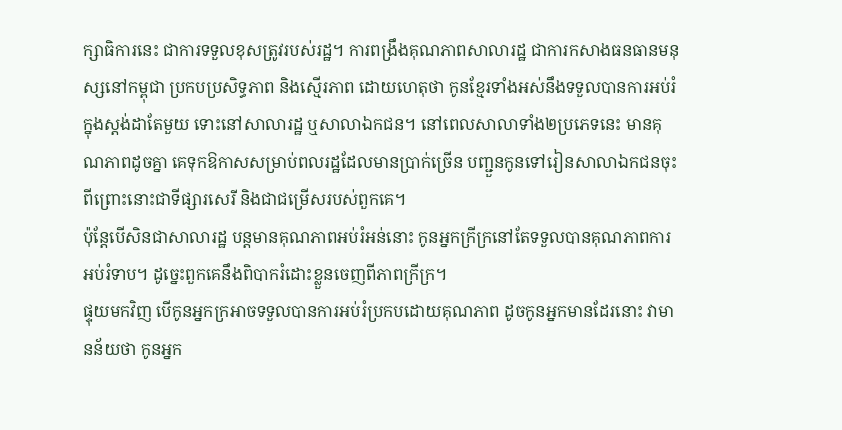ក្សាធិការនេះ ជាការទទួលខុសត្រូវរបស់រដ្ឋ។ ការពង្រឹងគុណភាពសាលារដ្ឋ ជាការកសាងធនធានមនុស្សនៅកម្ពុជា ប្រកបប្រសិទ្ធភាព និងស្មើរភាព ដោយហេតុថា កូនខ្មែរទាំងអស់នឹងទទួលបានការអប់រំក្នុងស្តង់ដាតែមួយ ទោះនៅសាលារដ្ឋ ឬសាលាឯកជន។ នៅពេលសាលាទាំង២ប្រភេទនេះ មានគុណភាពដូចគ្នា គេទុកឱកាសសម្រាប់ពលរដ្ឋដែលមានប្រាក់ច្រើន បញ្ជួនកូនទៅរៀនសាលាឯកជនចុះ ពីព្រោះនោះជាទីផ្សារសេរី និងជាជម្រើសរបស់ពួកគេ។
ប៉ុន្តែបើសិនជាសាលារដ្ឋ បន្តមានគុណភាពអប់រំអន់នោះ កូនអ្នកក្រីក្រនៅតែទទួលបានគុណភាពការអប់រំទាប។ ដូច្នេះពួកគេនឹងពិបាករំដោះខ្លួនចេញពីភាពក្រីក្រ។
ផ្ទុយមកវិញ បើកូនអ្នកក្រអាចទទួលបានការអប់រំប្រកបដោយគុណភាព ដូចកូនអ្នកមានដែរនោះ វាមានន័យថា កូនអ្នក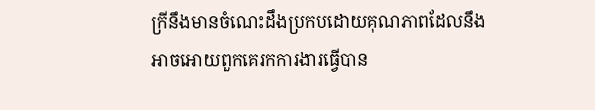ក្រីនឹងមានចំណេះដឹងប្រកបដោយគុណភាពដែលនឹងអាចអោយពួកគេរកការងារធ្វើបាន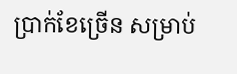ប្រាក់ខែច្រើន សម្រាប់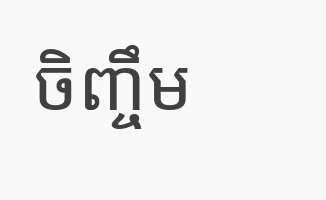ចិញ្ចឹម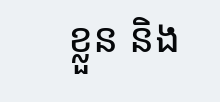ខ្លួន និង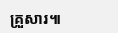គ្រួសារ៕